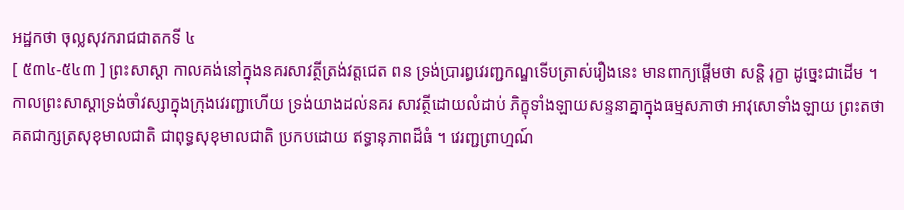អដ្ឋកថា ចុល្លសុវករាជជាតកទី ៤
[ ៥៣៤-៥៤៣ ] ព្រះសាស្តា កាលគង់នៅក្នុងនគរសាវត្ថីត្រង់វត្តជេត ពន ទ្រង់ប្រារព្ធវេរញ្ជកណ្ឌទើបត្រាស់រឿងនេះ មានពាក្យផ្តើមថា សន្តិ រុក្ខា ដូច្នេះជាដើម ។ កាលព្រះសាស្តាទ្រង់ចាំវស្សាក្នុងក្រុងវេរញ្ជាហើយ ទ្រង់យាងដល់នគរ សាវត្ថីដោយលំដាប់ ភិក្ខុទាំងឡាយសន្ទនាគ្នាក្នុងធម្មសភាថា អាវុសោទាំងឡាយ ព្រះតថាគតជាក្សត្រសុខុមាលជាតិ ជាពុទ្ធសុខុមាលជាតិ ប្រកបដោយ ឥទ្ធានុភាពដ៏ធំ ។ វេរញ្ជព្រាហ្មណ៍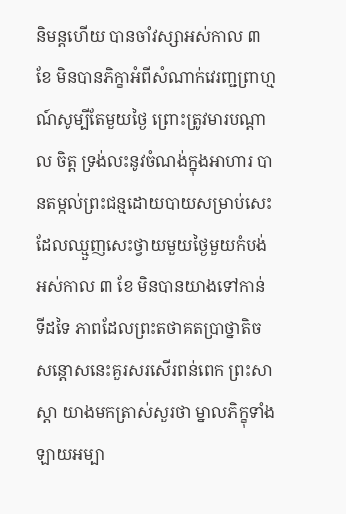និមន្តហើយ បានចាំវស្សាអស់កាល ៣ ខែ មិនបានភិក្ខាអំពីសំណាក់វេរញ្ជព្រាហ្មណ៍សូម្បីតែមួយថ្ងៃ ព្រោះត្រូវមារបណ្តាល ចិត្ត ទ្រង់លះនូវចំណង់ក្នុងអាហារ បានតម្កល់ព្រះជន្មដោយបាយសម្រាប់សេះ ដែលឈ្មួញសេះថ្វាយមួយថ្ងៃមួយកំបង់អស់កាល ៣ ខែ មិនបានយាងទៅកាន់ ទីដទៃ ភាពដែលព្រះតថាគតប្រាថ្នាតិច សន្តោសនេះគួរសរសើរពន់ពេក ព្រះសាស្តា យាងមកត្រាស់សួរថា ម្នាលភិក្ខុទាំងឡាយអម្បា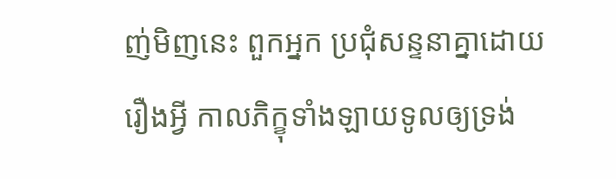ញ់មិញនេះ ពួកអ្នក ប្រជុំសន្ទនាគ្នាដោយរឿងអ្វី កាលភិក្ខុទាំងឡាយទូលឲ្យទ្រង់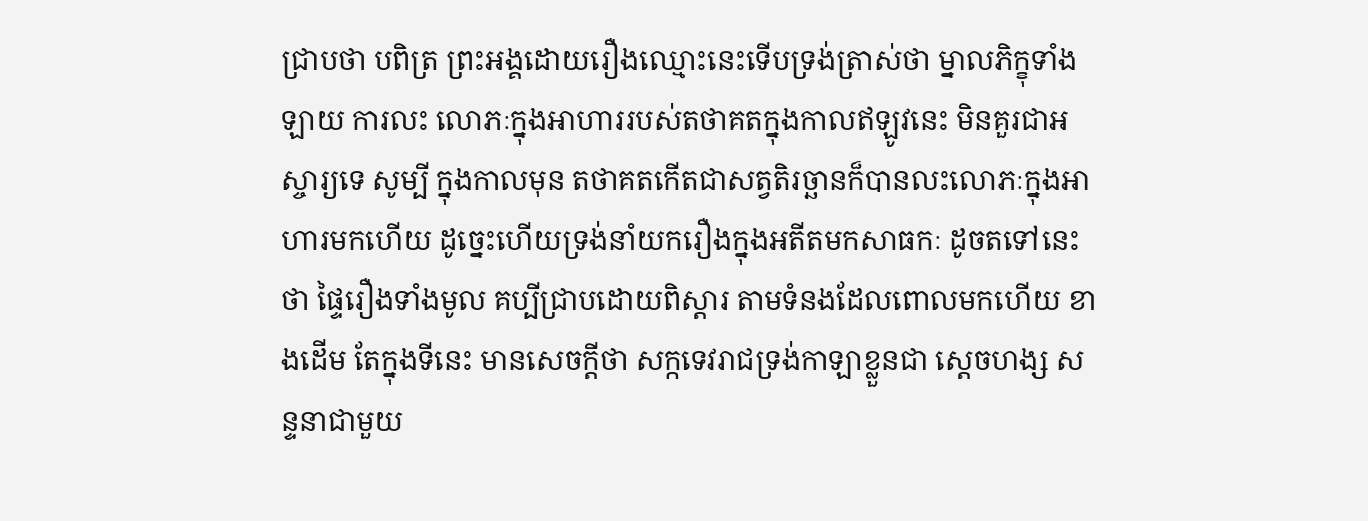ជ្រាបថា បពិត្រ ព្រះអង្គដោយរឿងឈ្មោះនេះទើបទ្រង់ត្រាស់ថា ម្នាលភិក្ខុទាំងឡាយ ការលះ លោភៈក្នុងអាហាររបស់តថាគតក្នុងកាលឥឡូវនេះ មិនគួរជាអស្ចារ្យទេ សូម្បី ក្នុងកាលមុន តថាគតកើតជាសត្វតិរច្ឆានក៏បានលះលោភៈក្នុងអាហារមកហើយ ដូច្នេះហើយទ្រង់នាំយករឿងក្នុងអតីតមកសាធកៈ ដូចតទៅនេះថា ផ្ទៃរឿងទាំងមូល គប្បីជ្រាបដោយពិស្តារ តាមទំនងដែលពោលមកហើយ ខាងដើម តែក្នុងទីនេះ មានសេចក្តីថា សក្កទេវរាជទ្រង់កាឡាខ្លួនជា ស្តេចហង្ស សន្ទនាជាមួយ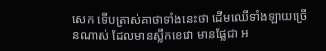សេក ទើបត្រាស់គាថាទាំងនេះថា ដើមឈើទាំងឡាយច្រើនណាស់ ដែលមានស្លឹកខេវោ មានផ្លែជា អ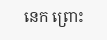នេក ព្រោះ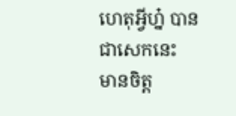ហេតុអ្វីហ្ន៎ បានជាសេកនេះ មានចិត្ត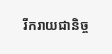រីករាយជានិច្ច